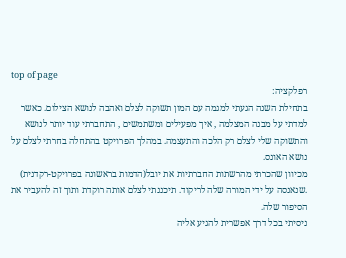top of page
רפלקציה:
בתחילת השנה הגעתי למגמה עם המון תשוקה לצלם ואהבה לנושא הצילום. כאשר למדתי על מבנה המצלמה , איך מפעילים ומשתמשים , התחברתי עוד יותר לנושא והתשוקה שלי לצלם רק הלכה והתעצמה. במהלך הפרויקט בהתחלה בחרתי לצלם על נושא האונס.
מכיוון שהכרתי מהרשתות החברתיות את יובל(הדמות בראשונה בפרויקט-רקדנית) .שנאנסה על ידי המורה שלה לריקוד. תיכננתי לצלם אותה רוקדת ותוך זה להעביר את הסיפור שלה.
ניסיתי בכל דרך אפשרית להגיע אליה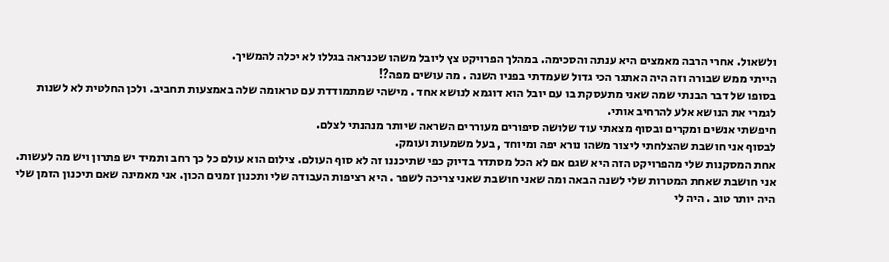ולשאול. אחרי הרבה מאמצים היא ענתה והסכימה. במהלך הפרויקט צץ ליובל משהו שכנראה בגללו לא יכלה להמשיך.
הייתי ממש שבורה וזה היה האתגר הכי גדול שעמדתי בפניו השנה . מה עושים מפה?!
בסופו של דבר הבנתי שמה שאני מתעסקת בו עם יובל הוא דוגמא לנושא אחד . מישהי שמתמודדת עם טראומה שלה באמצעות תחביב. ולכן החלטית לא לשנות לגמרי את הנושא אלע להרחיב אותי.
חיפשתי אנשים ומקרים ובסוף מצאתי עוד שלושה סיפורים מעוררים השראה שיותר מנהנתי לצלם.
לבסוף אני חושבת שהצלחתי ליצור משהו נורא יפה ומיוחד , בעל משמעות ועומק.
אחת המסקנות שלי מהפרויקט הזה היא שגם אם לא הכל מסתדר בדיוק כפי שתיכננו זה לא סוף העולם. צילום הוא עולם כל כך רחב ותמיד יש פתרון ויש מה לעשות.
אני חושבת שאחת המטרות שלי לשנה הבאה ומה שאני חושבת שאני צריכה לשפר . היא רציפות העבודה שלי ותכנון זמנים הכון. אני מאמינה שאם תיכנון הזמן שלי היה יותר טוב . היה לי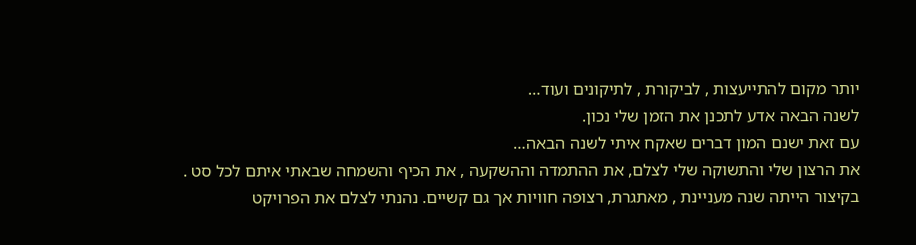יותר מקום להתייעצות , לביקורת , לתיקונים ועוד…
לשנה הבאה אדע לתכנן את הזמן שלי נכון.
עם זאת ישנם המון דברים שאקח איתי לשנה הבאה…
את הרצון שלי והתשוקה שלי לצלם, את ההתמדה וההשקעה , את הכיף והשמחה שבאתי איתם לכל סט .
בקיצור הייתה שנה מעניינת , מאתגרת, רצופה חוויות אך גם קשיים. נהנתי לצלם את הפרויקט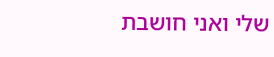שלי ואני חושבת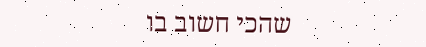שהכי חשוב בו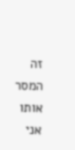זה המסר אותו אני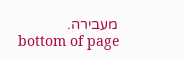מעבירה.
bottom of page